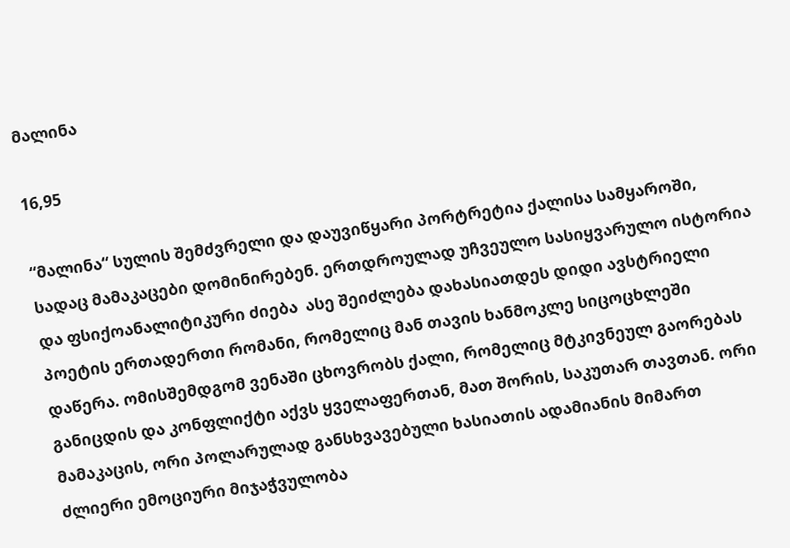მალინა

16,95

“მალინა“ სულის შემძვრელი და დაუვიწყარი პორტრეტია ქალისა სამყაროში, სადაც მამაკაცები დომინირებენ. ერთდროულად უჩვეულო სასიყვარულო ისტორია და ფსიქოანალიტიკური ძიება  ასე შეიძლება დახასიათდეს დიდი ავსტრიელი პოეტის ერთადერთი რომანი, რომელიც მან თავის ხანმოკლე სიცოცხლეში დაწერა. ომისშემდგომ ვენაში ცხოვრობს ქალი, რომელიც მტკივნეულ გაორებას განიცდის და კონფლიქტი აქვს ყველაფერთან, მათ შორის, საკუთარ თავთან. ორი მამაკაცის, ორი პოლარულად განსხვავებული ხასიათის ადამიანის მიმართ ძლიერი ემოციური მიჯაჭვულობა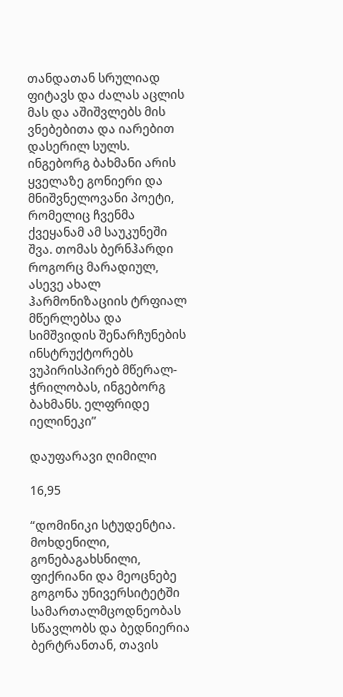თანდათან სრულიად ფიტავს და ძალას აცლის მას და აშიშვლებს მის ვნებებითა და იარებით დასერილ სულს. ინგებორგ ბახმანი არის ყველაზე გონიერი და მნიშვნელოვანი პოეტი, რომელიც ჩვენმა ქვეყანამ ამ საუკუნეში შვა. თომას ბერნჰარდი როგორც მარადიულ, ასევე ახალ ჰარმონიზაციის ტრფიალ მწერლებსა და სიმშვიდის შენარჩუნების ინსტრუქტორებს ვუპირისპირებ მწერალ-ჭრილობას, ინგებორგ ბახმანს. ელფრიდე იელინეკი”

დაუფარავი ღიმილი

16,95

“დომინიკი სტუდენტია. მოხდენილი, გონებაგახსნილი, ფიქრიანი და მეოცნებე გოგონა უნივერსიტეტში სამართალმცოდნეობას სწავლობს და ბედნიერია ბერტრანთან, თავის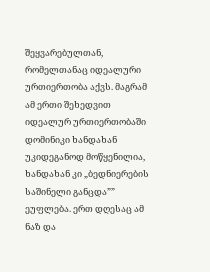შეყვარებულთან, რომელთანაც იდეალური ურთიერთობა აქვს. მაგრამ ამ ერთი შეხედვით იდეალურ ურთიერთობაში დომინიკი ხანდახან უკიდეგანოდ მოწყენილია, ხანდახან კი „ბედნიერების საშინელი განცდა”” ეუფლება. ერთ დღესაც ამ ნაზ და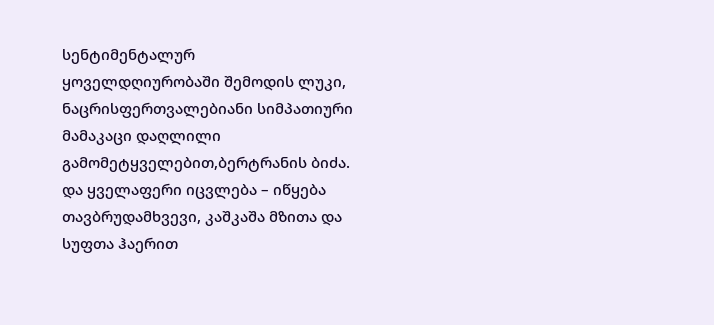სენტიმენტალურ ყოველდღიურობაში შემოდის ლუკი, ნაცრისფერთვალებიანი სიმპათიური მამაკაცი დაღლილი გამომეტყველებით,ბერტრანის ბიძა. და ყველაფერი იცვლება – იწყება თავბრუდამხვევი, კაშკაშა მზითა და სუფთა ჰაერით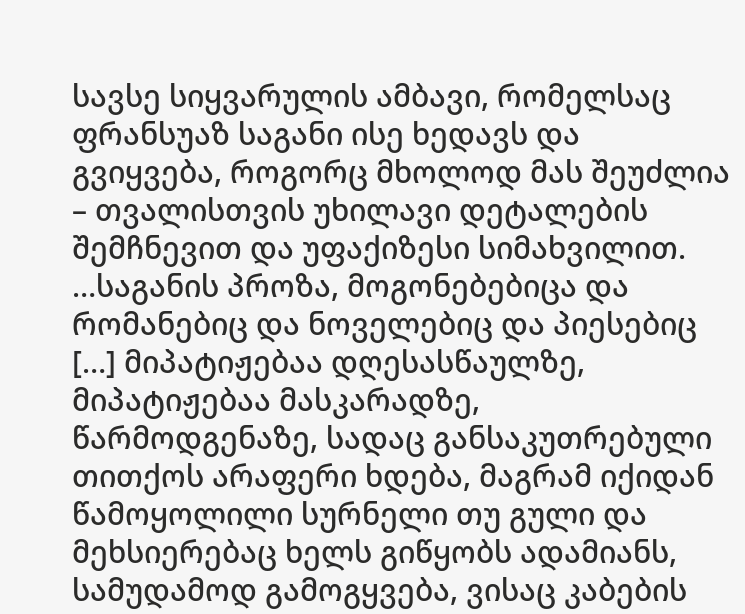სავსე სიყვარულის ამბავი, რომელსაც ფრანსუაზ საგანი ისე ხედავს და გვიყვება, როგორც მხოლოდ მას შეუძლია – თვალისთვის უხილავი დეტალების შემჩნევით და უფაქიზესი სიმახვილით. …საგანის პროზა, მოგონებებიცა და რომანებიც და ნოველებიც და პიესებიც […] მიპატიჟებაა დღესასწაულზე, მიპატიჟებაა მასკარადზე, წარმოდგენაზე, სადაც განსაკუთრებული თითქოს არაფერი ხდება, მაგრამ იქიდან წამოყოლილი სურნელი თუ გული და მეხსიერებაც ხელს გიწყობს ადამიანს, სამუდამოდ გამოგყვება, ვისაც კაბების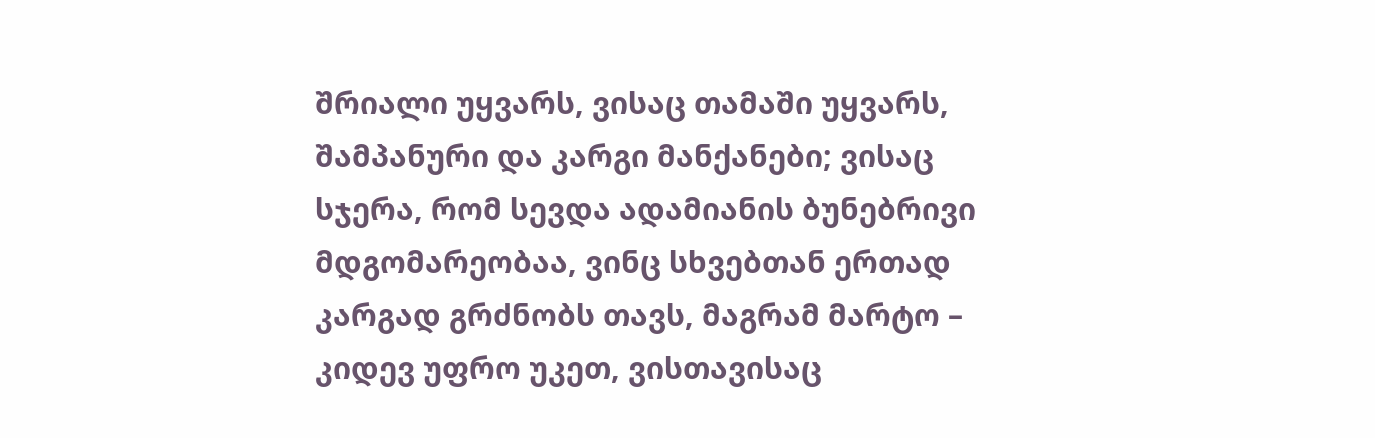შრიალი უყვარს, ვისაც თამაში უყვარს, შამპანური და კარგი მანქანები; ვისაც სჯერა, რომ სევდა ადამიანის ბუნებრივი მდგომარეობაა, ვინც სხვებთან ერთად კარგად გრძნობს თავს, მაგრამ მარტო – კიდევ უფრო უკეთ, ვისთავისაც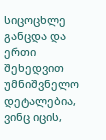სიცოცხლე განცდა და ერთი შეხედვით უმნიშვნელო დეტალებია, ვინც იცის,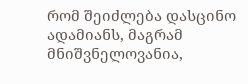რომ შეიძლება დასცინო ადამიანს, მაგრამ მნიშვნელოვანია,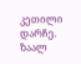კეთილი დარჩე. ზაალ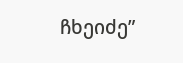ჩხეიძე”